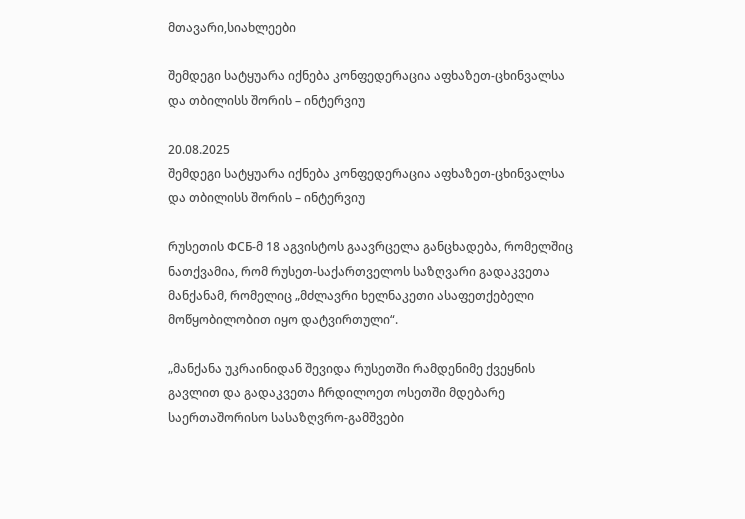მთავარი,სიახლეები

შემდეგი სატყუარა იქნება კონფედერაცია აფხაზეთ-ცხინვალსა და თბილისს შორის – ინტერვიუ

20.08.2025
შემდეგი სატყუარა იქნება კონფედერაცია აფხაზეთ-ცხინვალსა და თბილისს შორის – ინტერვიუ

რუსეთის ФСБ-მ 18 აგვისტოს გაავრცელა განცხადება, რომელშიც ნათქვამია, რომ რუსეთ-საქართველოს საზღვარი გადაკვეთა მანქანამ, რომელიც „მძლავრი ხელნაკეთი ასაფეთქებელი მოწყობილობით იყო დატვირთული“.

„მანქანა უკრაინიდან შევიდა რუსეთში რამდენიმე ქვეყნის გავლით და გადაკვეთა ჩრდილოეთ ოსეთში მდებარე საერთაშორისო სასაზღვრო-გამშვები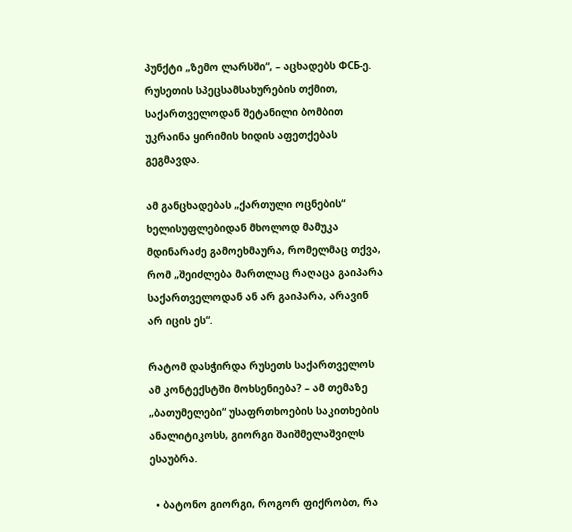პუნქტი „ზემო ლარსში“, – აცხადებს ФСБ-ე. რუსეთის სპეცსამსახურების თქმით, საქართველოდან შეტანილი ბომბით უკრაინა ყირიმის ხიდის აფეთქებას გეგმავდა.

ამ განცხადებას „ქართული ოცნების“ ხელისუფლებიდან მხოლოდ მამუკა მდინარაძე გამოეხმაურა, რომელმაც თქვა, რომ „შეიძლება მართლაც რაღაცა გაიპარა საქართველოდან ან არ გაიპარა, არავინ არ იცის ეს“.

რატომ დასჭირდა რუსეთს საქართველოს ამ კონტექსტში მოხსენიება? – ამ თემაზე „ბათუმელები“ უსაფრთხოების საკითხების ანალიტიკოსს, გიორგი შაიშმელაშვილს ესაუბრა.

  • ბატონო გიორგი, როგორ ფიქრობთ, რა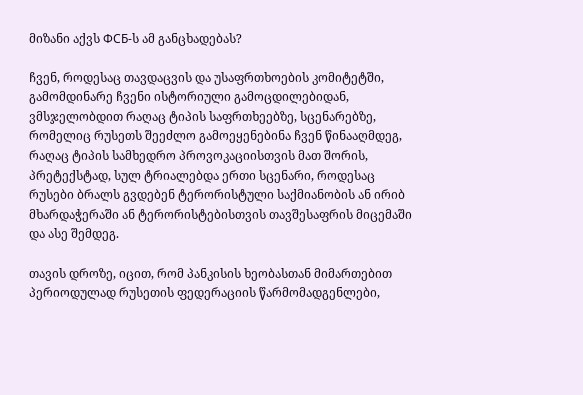მიზანი აქვს ФСБ-ს ამ განცხადებას?

ჩვენ, როდესაც თავდაცვის და უსაფრთხოების კომიტეტში, გამომდინარე ჩვენი ისტორიული გამოცდილებიდან, ვმსჯელობდით რაღაც ტიპის საფრთხეებზე, სცენარებზე, რომელიც რუსეთს შეეძლო გამოეყენებინა ჩვენ წინააღმდეგ, რაღაც ტიპის სამხედრო პროვოკაციისთვის მათ შორის, პრეტექსტად, სულ ტრიალებდა ერთი სცენარი, როდესაც რუსები ბრალს გვდებენ ტერორისტული საქმიანობის ან ირიბ მხარდაჭერაში ან ტერორისტებისთვის თავშესაფრის მიცემაში და ასე შემდეგ.

თავის დროზე, იცით, რომ პანკისის ხეობასთან მიმართებით პერიოდულად რუსეთის ფედერაციის წარმომადგენლები,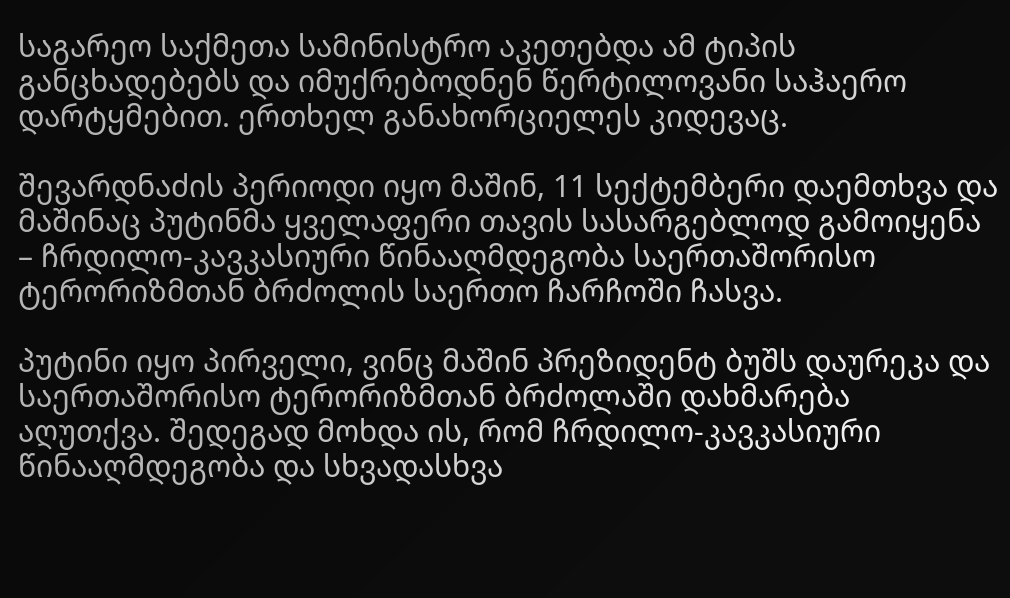საგარეო საქმეთა სამინისტრო აკეთებდა ამ ტიპის განცხადებებს და იმუქრებოდნენ წერტილოვანი საჰაერო დარტყმებით. ერთხელ განახორციელეს კიდევაც.

შევარდნაძის პერიოდი იყო მაშინ, 11 სექტემბერი დაემთხვა და მაშინაც პუტინმა ყველაფერი თავის სასარგებლოდ გამოიყენა – ჩრდილო-კავკასიური წინააღმდეგობა საერთაშორისო ტერორიზმთან ბრძოლის საერთო ჩარჩოში ჩასვა.

პუტინი იყო პირველი, ვინც მაშინ პრეზიდენტ ბუშს დაურეკა და საერთაშორისო ტერორიზმთან ბრძოლაში დახმარება აღუთქვა. შედეგად მოხდა ის, რომ ჩრდილო-კავკასიური წინააღმდეგობა და სხვადასხვა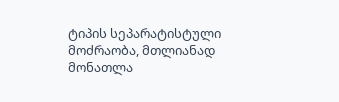ტიპის სეპარატისტული მოძრაობა, მთლიანად მონათლა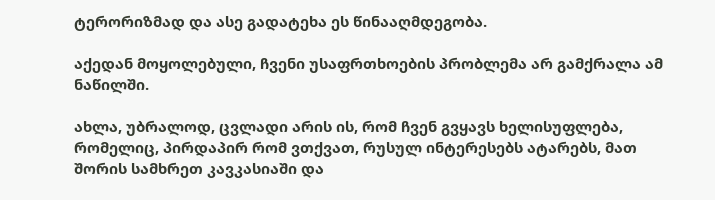ტერორიზმად და ასე გადატეხა ეს წინააღმდეგობა.

აქედან მოყოლებული, ჩვენი უსაფრთხოების პრობლემა არ გამქრალა ამ ნაწილში.

ახლა, უბრალოდ, ცვლადი არის ის, რომ ჩვენ გვყავს ხელისუფლება, რომელიც, პირდაპირ რომ ვთქვათ, რუსულ ინტერესებს ატარებს, მათ შორის სამხრეთ კავკასიაში და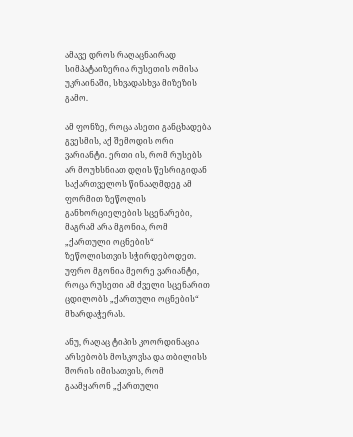ამავე დროს რაღაცნაირად სიმპატაიზერია რუსეთის ომისა უკრაინაში, სხვადასხვა მიზეზის გამო.

ამ ფონზე, როცა ასეთი განცხადება გვესმის, აქ შემოდის ორი ვარიანტი. ერთი ის, რომ რუსებს არ მოუხსნიათ დღის წესრიგიდან საქართველოს წინააღმდეგ ამ ფორმით ზეწოლის განხორციელების სცენარები, მაგრამ არა მგონია, რომ „ქართული ოცნების“ ზეწოლისთვის სჭირდებოდეთ. უფრო მგონია მეორე ვარიანტი, როცა რუსეთი ამ ძველი სცენარით ცდილობს „ქართული ოცნების“ მხარდაჭერას.

ანუ, რაღაც ტიპის კოორდინაცია არსებობს მოსკოვსა და თბილისს შორის იმისათვის, რომ გაამყარონ „ქართული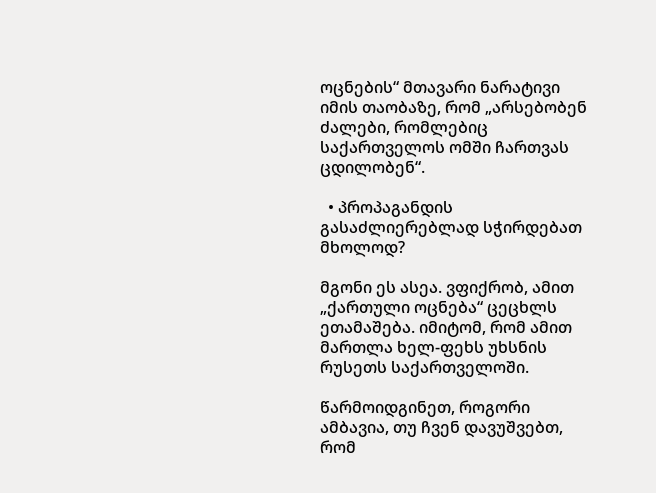ოცნების“ მთავარი ნარატივი იმის თაობაზე, რომ „არსებობენ ძალები, რომლებიც საქართველოს ომში ჩართვას ცდილობენ“.

  • პროპაგანდის გასაძლიერებლად სჭირდებათ მხოლოდ?

მგონი ეს ასეა. ვფიქრობ, ამით „ქართული ოცნება“ ცეცხლს ეთამაშება. იმიტომ, რომ ამით მართლა ხელ-ფეხს უხსნის რუსეთს საქართველოში.

წარმოიდგინეთ, როგორი ამბავია, თუ ჩვენ დავუშვებთ, რომ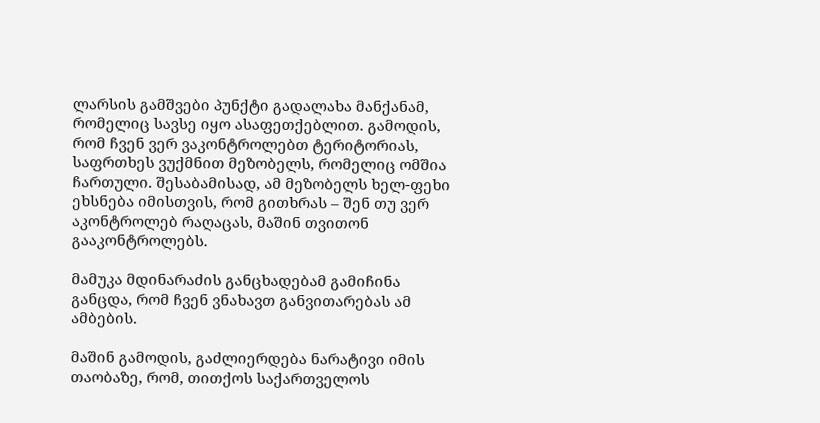ლარსის გამშვები პუნქტი გადალახა მანქანამ, რომელიც სავსე იყო ასაფეთქებლით. გამოდის, რომ ჩვენ ვერ ვაკონტროლებთ ტერიტორიას, საფრთხეს ვუქმნით მეზობელს, რომელიც ომშია ჩართული. შესაბამისად, ამ მეზობელს ხელ-ფეხი ეხსნება იმისთვის, რომ გითხრას – შენ თუ ვერ აკონტროლებ რაღაცას, მაშინ თვითონ გააკონტროლებს.

მამუკა მდინარაძის განცხადებამ გამიჩინა განცდა, რომ ჩვენ ვნახავთ განვითარებას ამ ამბების.

მაშინ გამოდის, გაძლიერდება ნარატივი იმის თაობაზე, რომ, თითქოს საქართველოს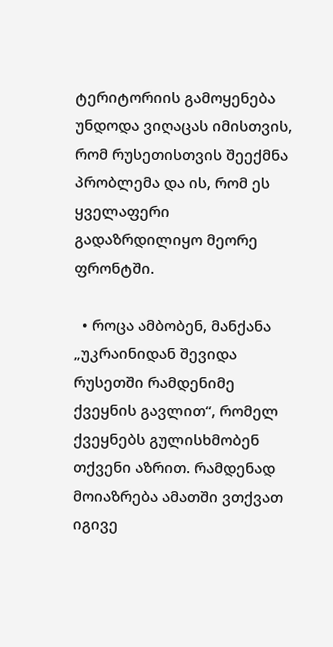ტერიტორიის გამოყენება უნდოდა ვიღაცას იმისთვის, რომ რუსეთისთვის შეექმნა პრობლემა და ის, რომ ეს ყველაფერი გადაზრდილიყო მეორე ფრონტში.

  • როცა ამბობენ, მანქანა „უკრაინიდან შევიდა რუსეთში რამდენიმე ქვეყნის გავლით“, რომელ ქვეყნებს გულისხმობენ თქვენი აზრით. რამდენად მოიაზრება ამათში ვთქვათ იგივე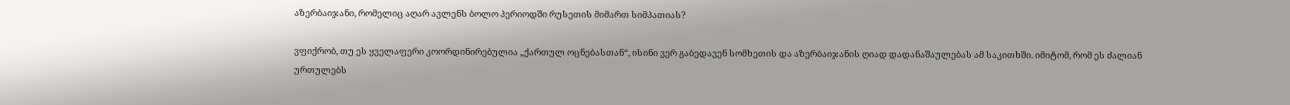აზერბაიჯანი, რომელიც აღარ ავლენს ბოლო პერიოდში რუსეთის მიმართ სიმპათიას?

ვფიქრობ, თუ ეს ყველაფერი კოორდინირებულია „ქართულ ოცნებასთან“, ისინი ვერ გაბედავენ სომხეთის და აზერბაიჯანის ღიად დადანაშაულებას ამ საკითხში. იმიტომ, რომ ეს ძალიან ურთულებს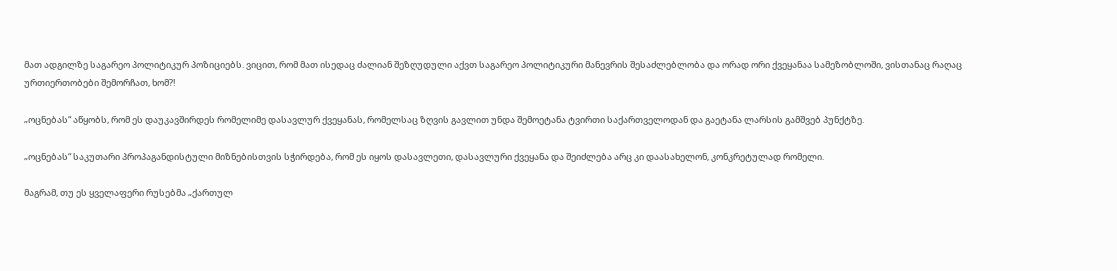მათ ადგილზე საგარეო პოლიტიკურ პოზიციებს. ვიცით, რომ მათ ისედაც ძალიან შეზღუდული აქვთ საგარეო პოლიტიკური მანევრის შესაძლებლობა და ორად ორი ქვეყანაა სამეზობლოში, ვისთანაც რაღაც ურთიერთობები შემორჩათ, ხომ?!

„ოცნებას“ აწყობს, რომ ეს დაუკავშირდეს რომელიმე დასავლურ ქვეყანას, რომელსაც ზღვის გავლით უნდა შემოეტანა ტვირთი საქართველოდან და გაეტანა ლარსის გამშვებ პუნქტზე.

„ოცნებას“ საკუთარი პროპაგანდისტული მიზნებისთვის სჭირდება, რომ ეს იყოს დასავლეთი, დასავლური ქვეყანა და შეიძლება არც კი დაასახელონ, კონკრეტულად რომელი.

მაგრამ, თუ ეს ყველაფერი რუსებმა „ქართულ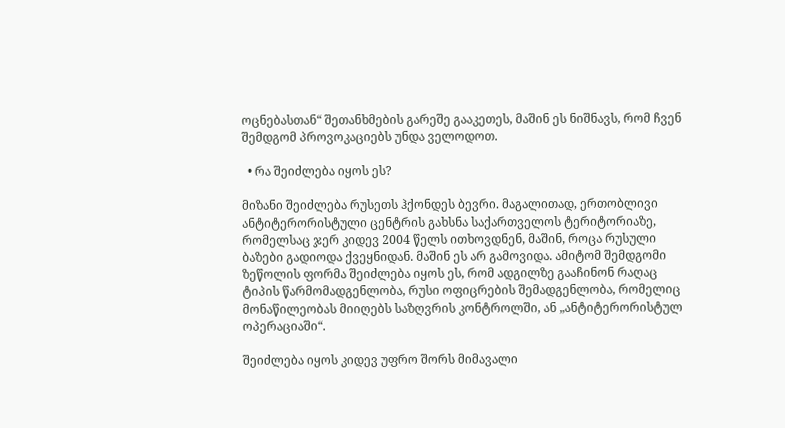ოცნებასთან“ შეთანხმების გარეშე გააკეთეს, მაშინ ეს ნიშნავს, რომ ჩვენ შემდგომ პროვოკაციებს უნდა ველოდოთ.

  • რა შეიძლება იყოს ეს?

მიზანი შეიძლება რუსეთს ჰქონდეს ბევრი. მაგალითად, ერთობლივი ანტიტერორისტული ცენტრის გახსნა საქართველოს ტერიტორიაზე, რომელსაც ჯერ კიდევ 2004 წელს ითხოვდნენ, მაშინ, როცა რუსული ბაზები გადიოდა ქვეყნიდან. მაშინ ეს არ გამოვიდა. ამიტომ შემდგომი ზეწოლის ფორმა შეიძლება იყოს ეს, რომ ადგილზე გააჩინონ რაღაც ტიპის წარმომადგენლობა, რუსი ოფიცრების შემადგენლობა, რომელიც მონაწილეობას მიიღებს საზღვრის კონტროლში, ან „ანტიტერორისტულ ოპერაციაში“.

შეიძლება იყოს კიდევ უფრო შორს მიმავალი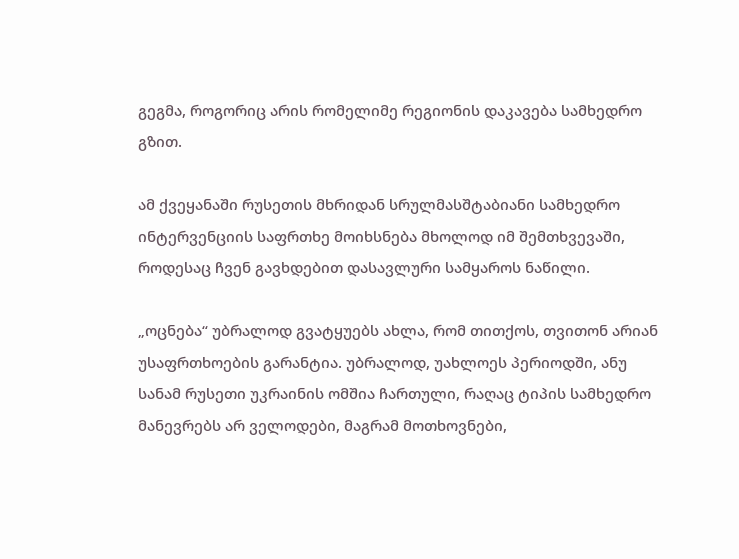გეგმა, როგორიც არის რომელიმე რეგიონის დაკავება სამხედრო გზით.

ამ ქვეყანაში რუსეთის მხრიდან სრულმასშტაბიანი სამხედრო ინტერვენციის საფრთხე მოიხსნება მხოლოდ იმ შემთხვევაში, როდესაც ჩვენ გავხდებით დასავლური სამყაროს ნაწილი.

„ოცნება“ უბრალოდ გვატყუებს ახლა, რომ თითქოს, თვითონ არიან უსაფრთხოების გარანტია. უბრალოდ, უახლოეს პერიოდში, ანუ სანამ რუსეთი უკრაინის ომშია ჩართული, რაღაც ტიპის სამხედრო მანევრებს არ ველოდები, მაგრამ მოთხოვნები,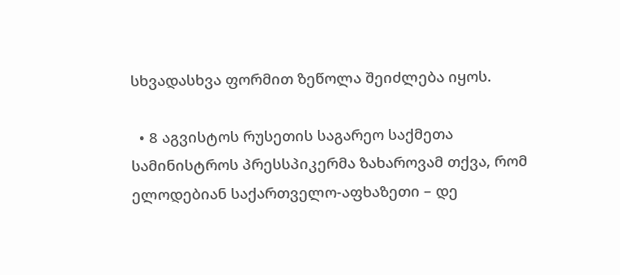სხვადასხვა ფორმით ზეწოლა შეიძლება იყოს.

  • 8 აგვისტოს რუსეთის საგარეო საქმეთა სამინისტროს პრესსპიკერმა ზახაროვამ თქვა, რომ ელოდებიან საქართველო-აფხაზეთი – დე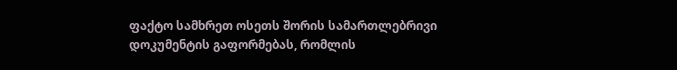ფაქტო სამხრეთ ოსეთს შორის სამართლებრივი დოკუმენტის გაფორმებას, რომლის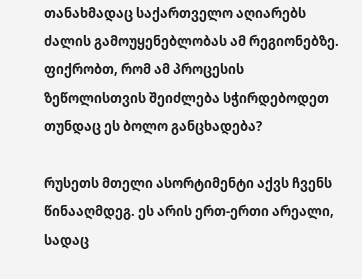თანახმადაც საქართველო აღიარებს ძალის გამოუყენებლობას ამ რეგიონებზე. ფიქრობთ, რომ ამ პროცესის ზეწოლისთვის შეიძლება სჭირდებოდეთ თუნდაც ეს ბოლო განცხადება?

რუსეთს მთელი ასორტიმენტი აქვს ჩვენს წინააღმდეგ. ეს არის ერთ-ერთი არეალი, სადაც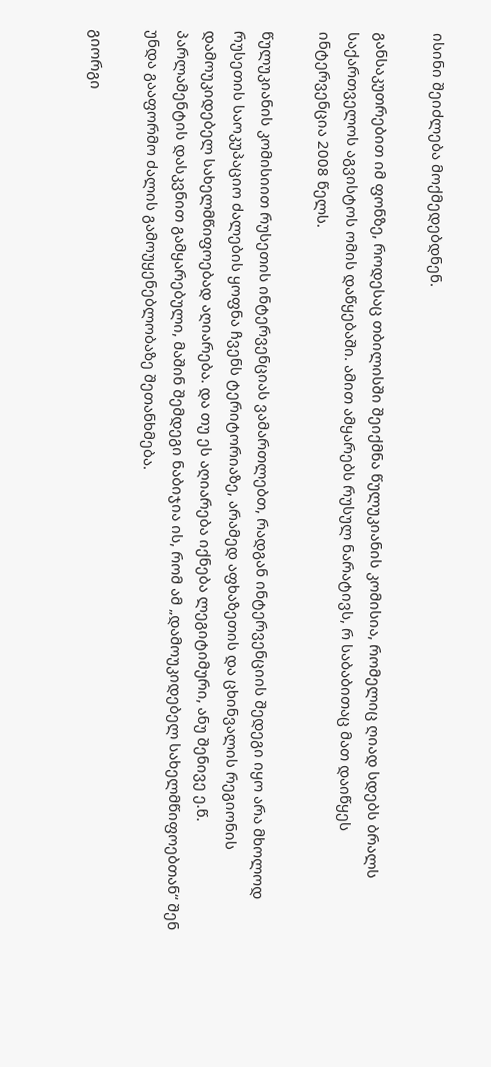ისინი შეიძლება მოქმედებდნენ.

განსაკუთრებით იმ ფონზე, როდესაც თბილისში შეიქმნა წულუკიანის კომისია, რომელიც ღიად სდებს ბრალს საქართველოს აგვისტოს ომის დაწყებაში. ამით ამყარებს რუსულ ნარატივს, რ საბაბითაც მათ დაიწყეს ინტერვენცია 2008 წელს.

წულუკიანის კომისიით რუსეთის ინტერვენციას ვამართლებთ, რადგან ინტერვენციის შედეგი იყო არა მხოლოდ რუსეთის საოკუპაციო ძალების ყოფნა ჩვენს ტერიტორიაზე, არამედ აფხაზეთის და ცხინვალის რეგიონის დამოუკიდებელ სახელმწიფოებად აღიარება. და თუ ეს აღიარება იქნება ლეგიტიმური, ანუ შენივე ე.წ. პარლამენტის დასკვნით გამყარებული, მაშინ შემდეგი ნაბიჯია ის, რომ ამ „დამოუკიდებელ სახელმწიფოებთან“ შენ უნდა გააფორმო ძალის გამოუყენებლობაზე შეთანხმება.

გიორგი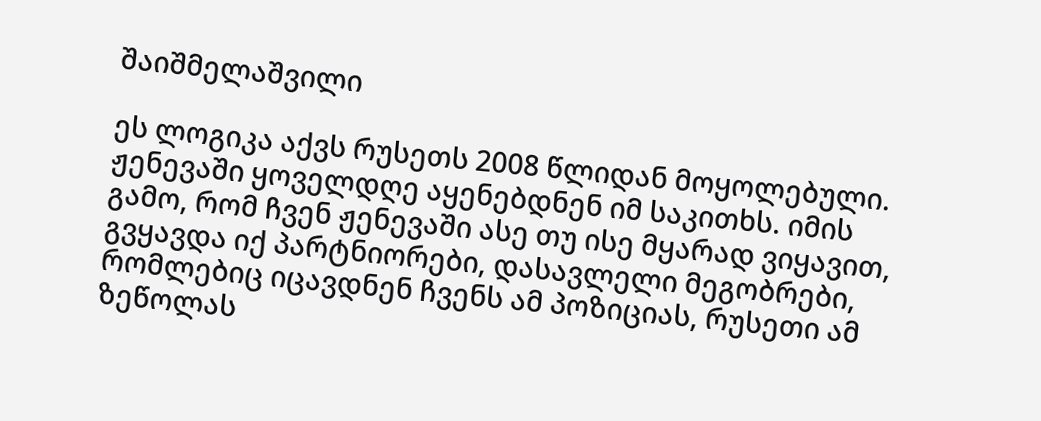შაიშმელაშვილი

ეს ლოგიკა აქვს რუსეთს 2008 წლიდან მოყოლებული. ჟენევაში ყოველდღე აყენებდნენ იმ საკითხს. იმის გამო, რომ ჩვენ ჟენევაში ასე თუ ისე მყარად ვიყავით, გვყავდა იქ პარტნიორები, დასავლელი მეგობრები, რომლებიც იცავდნენ ჩვენს ამ პოზიციას, რუსეთი ამ ზეწოლას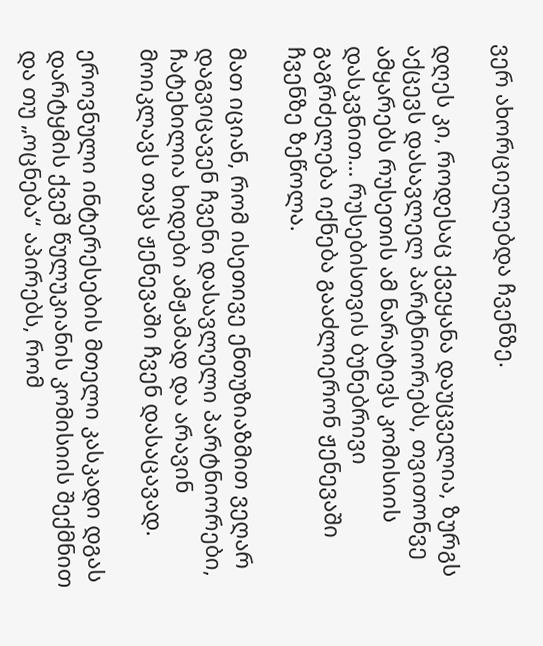ვერ ახორციელებდა ჩვენზე.

დღეს კი, როდესაც ქვეყანა დაუცველია, ზურგს აქცევს დასავლელ პარტნიორებს, თვითონვე ამყარებს რუსეთის ამ ნარატივს კომისიის დასკვნით… რუსებისთვის ბუნებრივი გაგრძელება იქნება გააძლიერონ ჟენევაში ჩვენზე ზეწოლა.

მათ იციან, რომ ისეთივე ენთუზიაზმით ვეღარ დაგვიცავენ ჩვენი დასავლელი პარტნიორები, ჩატეხილია ხიდები ამჟამად და არავინ მოიკლავს თავს ჟენევაში ჩვენ დასაცავად.

ეროვნული ინტერესების მთელი კასკადი დგას დარტყმის ქვეშ წულუკიანის კომისიის შექმნით და თუ „ოცნება“ აპირებს, რომ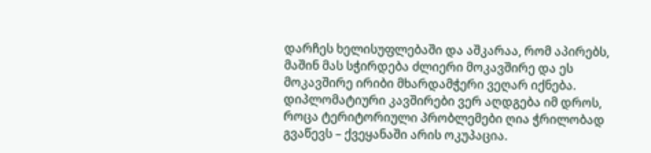დარჩეს ხელისუფლებაში და აშკარაა, რომ აპირებს, მაშინ მას სჭირდება ძლიერი მოკავშირე და ეს მოკავშირე ირიბი მხარდამჭერი ვეღარ იქნება. დიპლომატიური კავშირები ვერ აღდგება იმ დროს, როცა ტერიტორიული პრობლემები ღია ჭრილობად გვაწევს – ქვეყანაში არის ოკუპაცია.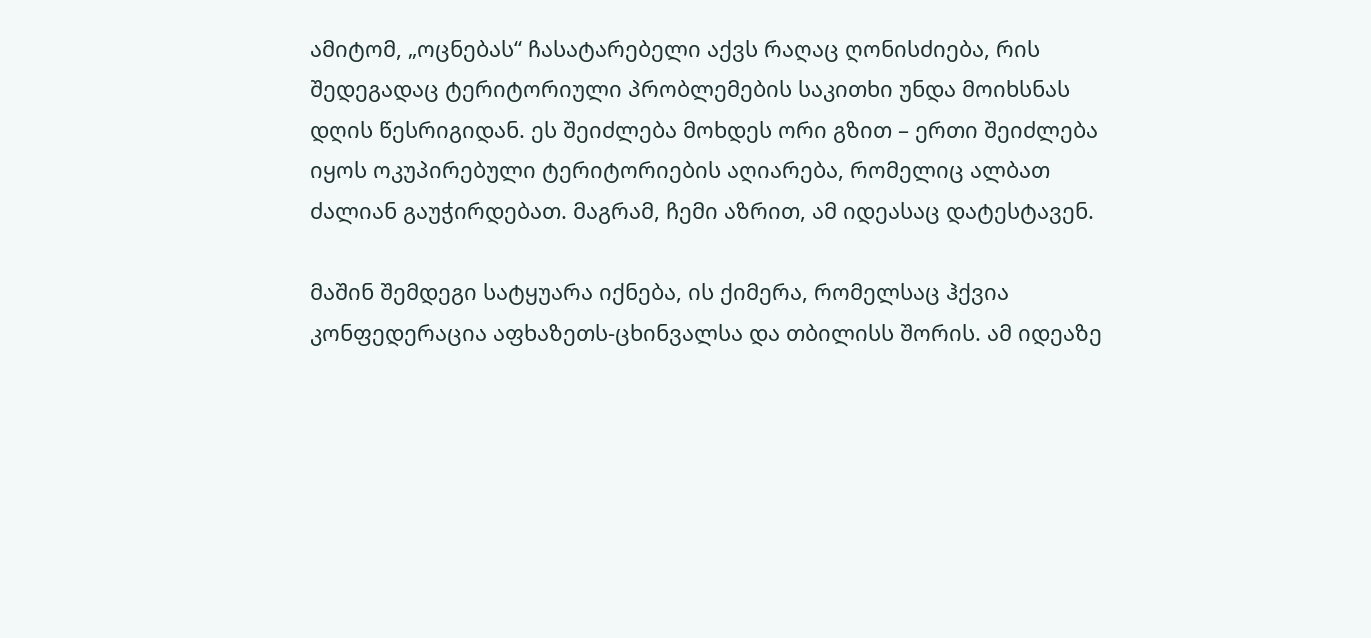ამიტომ, „ოცნებას“ ჩასატარებელი აქვს რაღაც ღონისძიება, რის შედეგადაც ტერიტორიული პრობლემების საკითხი უნდა მოიხსნას დღის წესრიგიდან. ეს შეიძლება მოხდეს ორი გზით – ერთი შეიძლება იყოს ოკუპირებული ტერიტორიების აღიარება, რომელიც ალბათ ძალიან გაუჭირდებათ. მაგრამ, ჩემი აზრით, ამ იდეასაც დატესტავენ.

მაშინ შემდეგი სატყუარა იქნება, ის ქიმერა, რომელსაც ჰქვია კონფედერაცია აფხაზეთს-ცხინვალსა და თბილისს შორის. ამ იდეაზე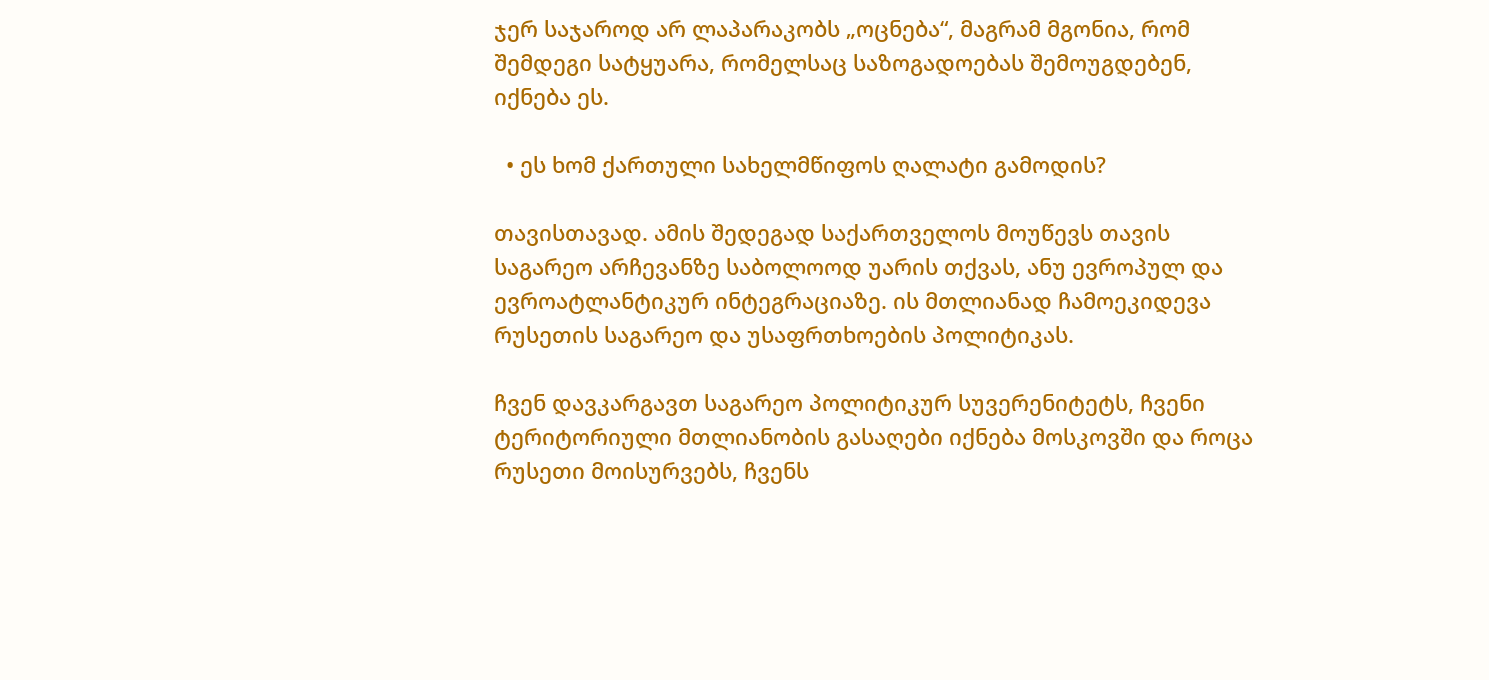ჯერ საჯაროდ არ ლაპარაკობს „ოცნება“, მაგრამ მგონია, რომ შემდეგი სატყუარა, რომელსაც საზოგადოებას შემოუგდებენ, იქნება ეს.

  • ეს ხომ ქართული სახელმწიფოს ღალატი გამოდის?

თავისთავად. ამის შედეგად საქართველოს მოუწევს თავის საგარეო არჩევანზე საბოლოოდ უარის თქვას, ანუ ევროპულ და ევროატლანტიკურ ინტეგრაციაზე. ის მთლიანად ჩამოეკიდევა რუსეთის საგარეო და უსაფრთხოების პოლიტიკას.

ჩვენ დავკარგავთ საგარეო პოლიტიკურ სუვერენიტეტს, ჩვენი ტერიტორიული მთლიანობის გასაღები იქნება მოსკოვში და როცა რუსეთი მოისურვებს, ჩვენს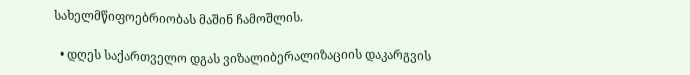სახელმწიფოებრიობას მაშინ ჩამოშლის.

  • დღეს საქართველო დგას ვიზალიბერალიზაციის დაკარგვის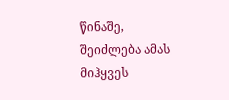წინაშე, შეიძლება ამას მიჰყვეს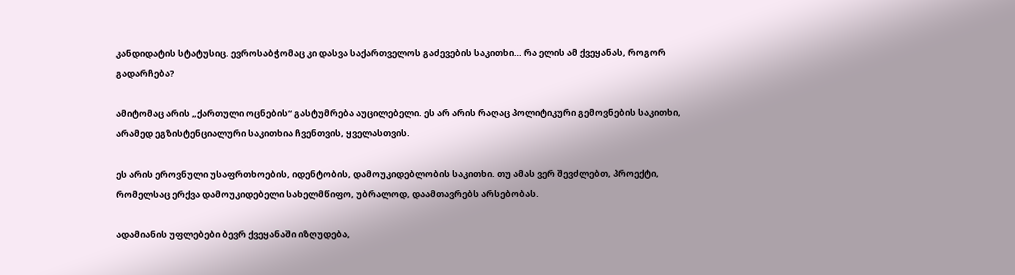კანდიდატის სტატუსიც. ევროსაბჭომაც კი დასვა საქართველოს გაძევების საკითხი… რა ელის ამ ქვეყანას, როგორ გადარჩება?

ამიტომაც არის „ქართული ოცნების“ გასტუმრება აუცილებელი. ეს არ არის რაღაც პოლიტიკური გემოვნების საკითხი, არამედ ეგზისტენციალური საკითხია ჩვენთვის, ყველასთვის.

ეს არის ეროვნული უსაფრთხოების, იდენტობის, დამოუკიდებლობის საკითხი. თუ ამას ვერ შევძლებთ, პროექტი, რომელსაც ერქვა დამოუკიდებელი სახელმწიფო, უბრალოდ, დაამთავრებს არსებობას.

ადამიანის უფლებები ბევრ ქვეყანაში იზღუდება,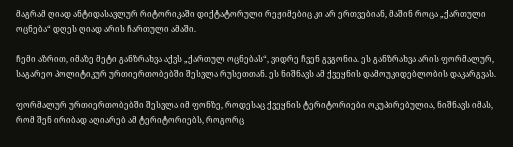მაგრამ ღიად ანტიდასავლურ რიტორიკაში დიქტატორული რეჟიმებიც კი არ ერთვებიან, მაშინ როცა „ქართული ოცნება“ დღეს ღიად არის ჩართული ამაში.

ჩემი აზრით, იმაზე მეტი განზრახვა აქვს „ქართულ ოცნებას“, ვიდრე ჩვენ გვგონია. ეს განზრახვა არის ფორმალურ, საგარეო პოლიტიკურ ურთიერთობებში შესვლა რუსეთთან. ეს ნიშნავს ამ ქვეყნის დამოუკიდებლობის დაკარგვას.

ფორმალურ ურთიერთობებში შესვლა იმ ფონზე, როდესაც ქვეყნის ტერიტორიები ოკუპირებულია, ნიშნავს იმას, რომ შენ ირიბად აღიარებ ამ ტერიტორიებს, როგორც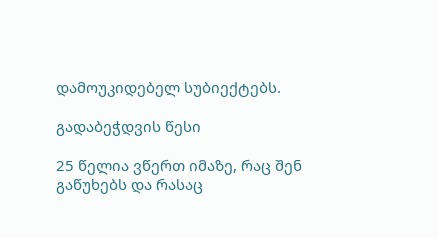დამოუკიდებელ სუბიექტებს.

გადაბეჭდვის წესი

25 წელია ვწერთ იმაზე, რაც შენ გაწუხებს და რასაც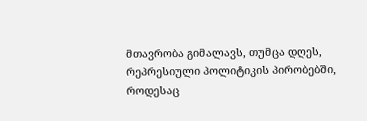მთავრობა გიმალავს, თუმცა დღეს, რეპრესიული პოლიტიკის პირობებში, როდესაც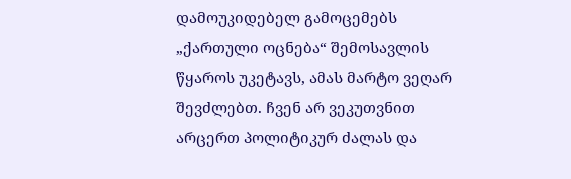დამოუკიდებელ გამოცემებს „ქართული ოცნება“ შემოსავლის წყაროს უკეტავს, ამას მარტო ვეღარ შევძლებთ. ჩვენ არ ვეკუთვნით არცერთ პოლიტიკურ ძალას და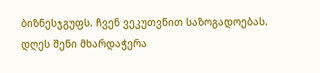ბიზნესჯგუფს. ჩვენ ვეკუთვნით საზოგადოებას. დღეს შენი მხარდაჭერა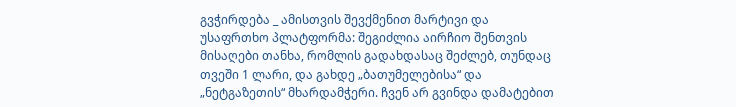გვჭირდება _ ამისთვის შევქმენით მარტივი და უსაფრთხო პლატფორმა: შეგიძლია აირჩიო შენთვის მისაღები თანხა, რომლის გადახდასაც შეძლებ, თუნდაც თვეში 1 ლარი, და გახდე „ბათუმელებისა“ და „ნეტგაზეთის“ მხარდამჭერი. ჩვენ არ გვინდა დამატებით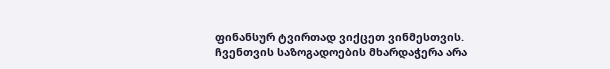ფინანსურ ტვირთად ვიქცეთ ვინმესთვის. ჩვენთვის საზოგადოების მხარდაჭერა არა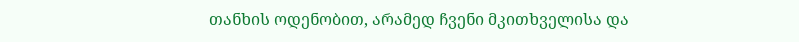თანხის ოდენობით, არამედ ჩვენი მკითხველისა და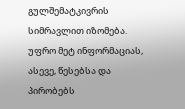გულშემატკივრის სიმრავლით იზომება.
უფრო მეტ ინფორმაციას, ასევე, წესებსა და პირობებს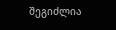შეგიძლია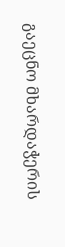გაეცნო მხარდაჭერის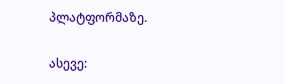პლატფორმაზე.

ასევე: